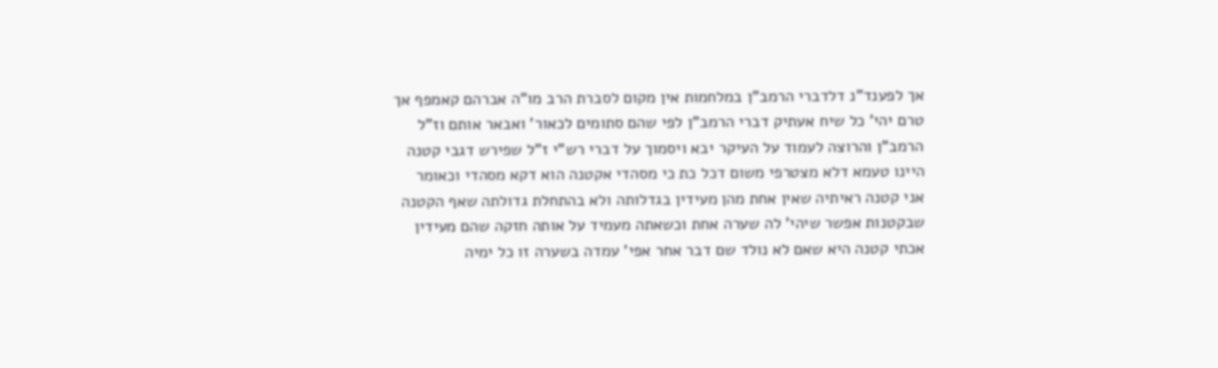אך לפענד"נ דלדברי הרמב"ן במלחמות אין מקום לסברת הרב מו"ה אברהם קאמפף אך טרם יהי' כל שיח אעתיק דברי הרמב"ן לפי שהם סתומים לכאור' ואבאר אותם וז"ל הרמב"ן והרוצה לעמוד על העיקר יבא ויסמוך על דברי רש"י ז"ל שפירש דגבי קטנה היינו טעמא דלא מצטרפי משום דכל כת כי מסהדי אקטנה הוא דקא מסהדי וכאומר אני קטנה ראיתיה שאין אחת מהן מעידין בגדלותה ולא בהתחלת גדולתה שאף הקטנה שבקטנות אפשר שיהי' לה שערה אחת וכשאתה מעמיד על אותה חזקה שהם מעידין אכתי קטנה היא שאם לא נולד שם דבר אחר אפי' עמדה בשערה זו כל ימיה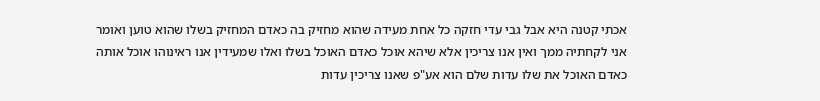אכתי קטנה היא אבל גבי עדי חזקה כל אחת מעידה שהוא מחזיק בה כאדם המחזיק בשלו שהוא טוען ואומר אני לקחתיה ממך ואין אנו צריכין אלא שיהא אוכל כאדם האוכל בשלו ואלו שמעידין אנו ראינוהו אוכל אותה כאדם האוכל את שלו עדות שלם הוא אע"פ שאנו צריכין עדות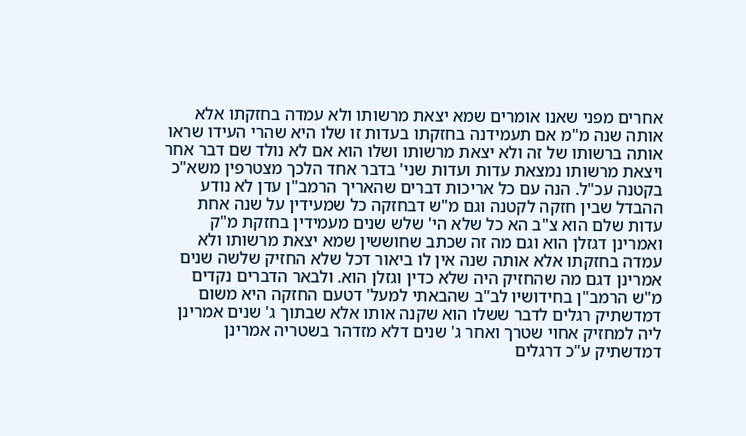אחרים מפני שאנו אומרים שמא יצאת מרשותו ולא עמדה בחזקתו אלא אותה שנה מ"מ אם תעמידנה בחזקתו בעדות זו שלו היא שהרי העידו שראו אותה ברשותו של זה ולא יצאת מרשותו ושלו הוא אם לא נולד שם דבר אחר ויצאת מרשותו נמצאת עדות ועדות שני' בדבר אחד הלכך מצטרפין משא"כ בקטנה עכ"ל. הנה עם כל אריכות דברים שהאריך הרמב"ן עדן לא נודע ההבדל שבין חזקה לקטנה וגם מ"ש דבחזקה כל שמעידין על שנה אחת עדות שלם הוא צ"ב הא כל שלא הי' שלש שנים מעמידין בחזקת מ"ק ואמרינן דגזלן הוא וגם מה זה שכתב שחוששין שמא יצאת מרשותו ולא עמדה בחזקתו אלא אותה שנה אין לו ביאור דכל שלא החזיק שלשה שנים אמרינן דגם מה שהחזיק היה שלא כדין וגזלן הוא. ולבאר הדברים נקדים מ"ש הרמב"ן בחידושיו לב"ב שהבאתי למעל' דטעם החזקה היא משום דמדשתיק רגלים לדבר ששלו הוא שקנה אותו אלא שבתוך ג' שנים אמרינן ליה למחזיק אחוי שטרך ואחר ג' שנים דלא מזדהר בשטריה אמרינן דמדשתיק ע"כ דרגלים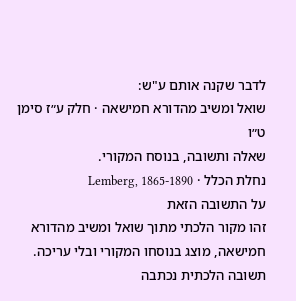לדבר שקנה אותם ע"ש:
שואל ומשיב מהדורא חמישאה · חלק ע״ז סימן ט״ו
שאלה ותשובה, בנוסח המקורי.
נחלת הכלל · Lemberg, 1865-1890
על התשובה הזאת
זהו מקור הלכתי מתוך שואל ומשיב מהדורא חמישאה, מוצג בנוסחו המקורי ובלי עריכה. תשובה הלכתית נכתבה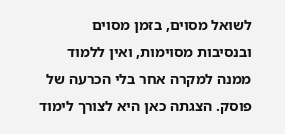לשואל מסוים, בזמן מסוים ובנסיבות מסוימות, ואין ללמוד ממנה למקרה אחר בלי הכרעה של פוסק. הצגתה כאן היא לצורך לימוד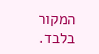המקור בלבד.